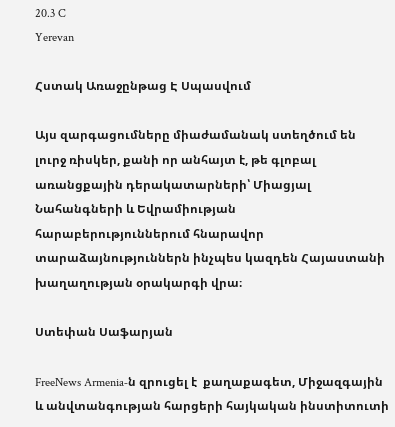20.3 C
Yerevan

Հստակ Առաջընթաց Է Սպասվում

Այս զարգացումները միաժամանակ ստեղծում են լուրջ ռիսկեր, քանի որ անհայտ է, թե գլոբալ առանցքային դերակատարների՝ Միացյալ Նահանգների և Եվրամիության հարաբերություններում հնարավոր տարաձայնություններն ինչպես կազդեն Հայաստանի խաղաղության օրակարգի վրա։

Ստեփան Սաֆարյան

FreeNews Armenia‑ն զրուցել է  քաղաքագետ, Միջազգային և անվտանգության հարցերի հայկական ինստիտուտի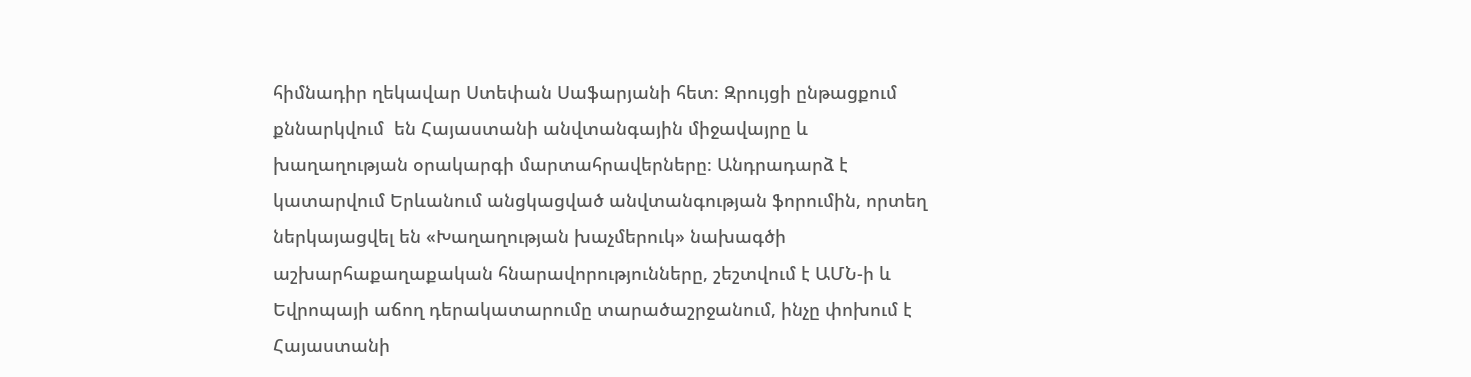հիմնադիր ղեկավար Ստեփան Սաֆարյանի հետ։ Զրույցի ընթացքում քննարկվում  են Հայաստանի անվտանգային միջավայրը և խաղաղության օրակարգի մարտահրավերները։ Անդրադարձ է կատարվում Երևանում անցկացված անվտանգության ֆորումին, որտեղ ներկայացվել են «Խաղաղության խաչմերուկ» նախագծի աշխարհաքաղաքական հնարավորությունները, շեշտվում է ԱՄՆ‑ի և Եվրոպայի աճող դերակատարումը տարածաշրջանում, ինչը փոխում է Հայաստանի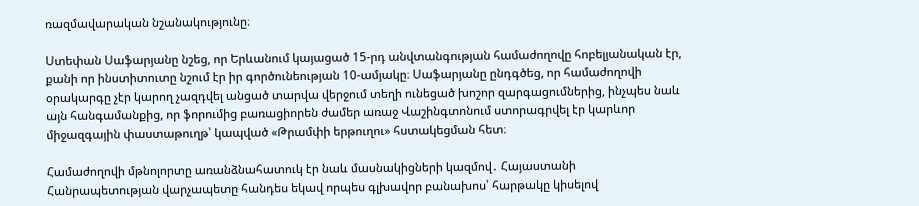ռազմավարական նշանակությունը։

Ստեփան Սաֆարյանը նշեց, որ Երևանում կայացած 15-րդ անվտանգության համաժողովը հոբելյանական էր, քանի որ ինստիտուտը նշում էր իր գործունեության 10-ամյակը։ Սաֆարյանը ընդգծեց, որ համաժողովի օրակարգը չէր կարող չազդվել անցած տարվա վերջում տեղի ունեցած խոշոր զարգացումներից, ինչպես նաև այն հանգամանքից, որ ֆորումից բառացիորեն ժամեր առաջ Վաշինգտոնում ստորագրվել էր կարևոր միջազգային փաստաթուղթ՝ կապված «Թրամփի երթուղու» հստակեցման հետ։

Համաժողովի մթնոլորտը առանձնահատուկ էր նաև մասնակիցների կազմով․ Հայաստանի Հանրապետության վարչապետը հանդես եկավ որպես գլխավոր բանախոս՝ հարթակը կիսելով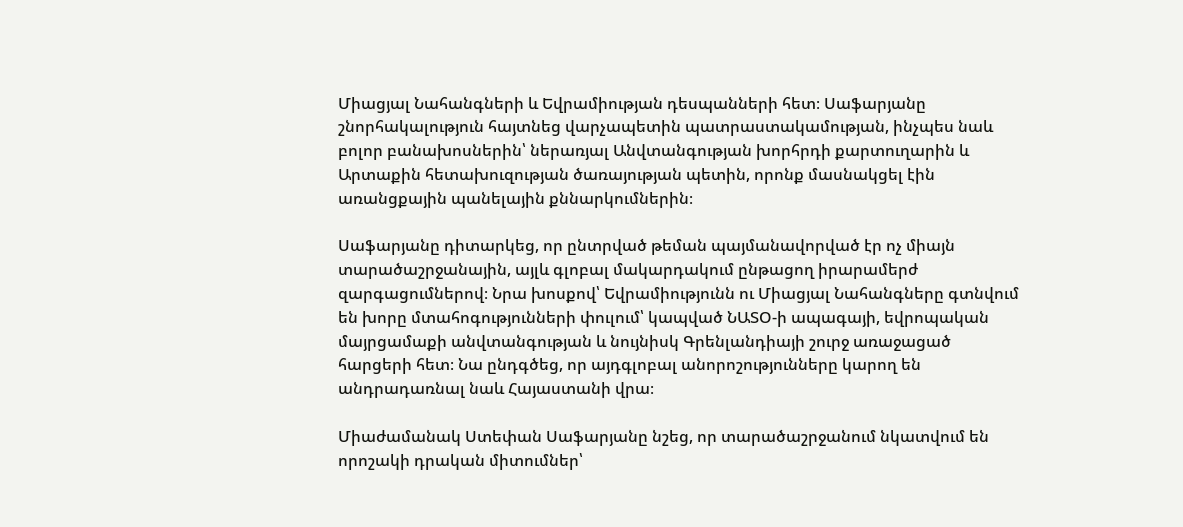Միացյալ Նահանգների և Եվրամիության դեսպանների հետ։ Սաֆարյանը շնորհակալություն հայտնեց վարչապետին պատրաստակամության, ինչպես նաև բոլոր բանախոսներին՝ ներառյալ Անվտանգության խորհրդի քարտուղարին և Արտաքին հետախուզության ծառայության պետին, որոնք մասնակցել էին առանցքային պանելային քննարկումներին։

Սաֆարյանը դիտարկեց, որ ընտրված թեման պայմանավորված էր ոչ միայն տարածաշրջանային, այլև գլոբալ մակարդակում ընթացող իրարամերժ զարգացումներով։ Նրա խոսքով՝ Եվրամիությունն ու Միացյալ Նահանգները գտնվում են խորը մտահոգությունների փուլում՝ կապված ՆԱՏՕ‑ի ապագայի, եվրոպական մայրցամաքի անվտանգության և նույնիսկ Գրենլանդիայի շուրջ առաջացած հարցերի հետ։ Նա ընդգծեց, որ այդգլոբալ անորոշությունները կարող են անդրադառնալ նաև Հայաստանի վրա։

Միաժամանակ Ստեփան Սաֆարյանը նշեց, որ տարածաշրջանում նկատվում են որոշակի դրական միտումներ՝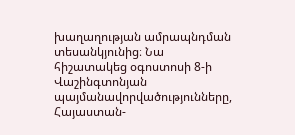խաղաղության ամրապնդման տեսանկյունից։ Նա հիշատակեց օգոստոսի 8‑ի Վաշինգտոնյան պայմանավորվածությունները, Հայաստան-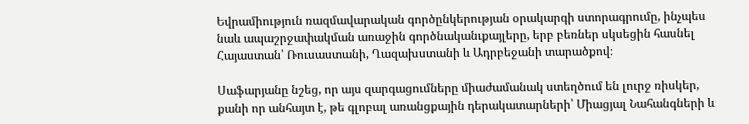Եվրամիություն ռազմավարական գործընկերության օրակարգի ստորագրումը, ինչպես նաև ապաշրջափակման առաջին գործնականւքայլերը, երբ բեռներ սկսեցին հասնել Հայաստան՝ Ռուսաստանի, Ղազախստանի և Ադրբեջանի տարածքով։

Սաֆարյանը նշեց, որ այս զարգացումները միաժամանակ ստեղծում են լուրջ ռիսկեր, քանի որ անհայտ է, թե գլոբալ առանցքային դերակատարների՝ Միացյալ Նահանգների և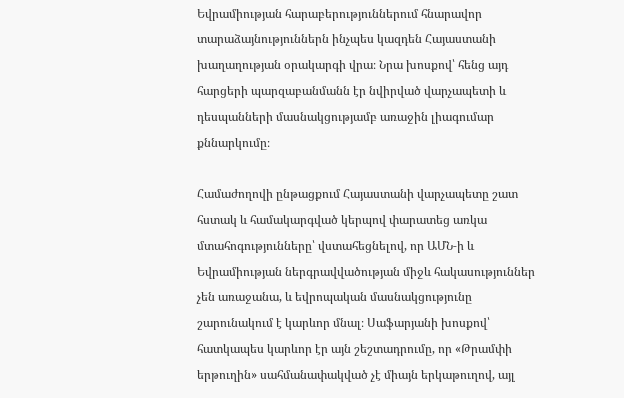Եվրամիության հարաբերություններում հնարավոր տարաձայնություններն ինչպես կազդեն Հայաստանի խաղաղության օրակարգի վրա։ Նրա խոսքով՝ հենց այդ հարցերի պարզաբանմանն էր նվիրված վարչապետի և դեսպանների մասնակցությամբ առաջին լիագումար քննարկումը։

Համաժողովի ընթացքում Հայաստանի վարչապետը շատ հստակ և համակարգված կերպով փարատեց առկա մտահոգությունները՝ վստահեցնելով, որ ԱՄՆ‑ի և Եվրամիության ներգրավվածության միջև հակասություններ չեն առաջանա, և եվրոպական մասնակցությունը շարունակում է կարևոր մնալ։ Սաֆարյանի խոսքով՝ հատկապես կարևոր էր այն շեշտադրումը, որ «Թրամփի երթուղին» սահմանափակված չէ միայն երկաթուղով, այլ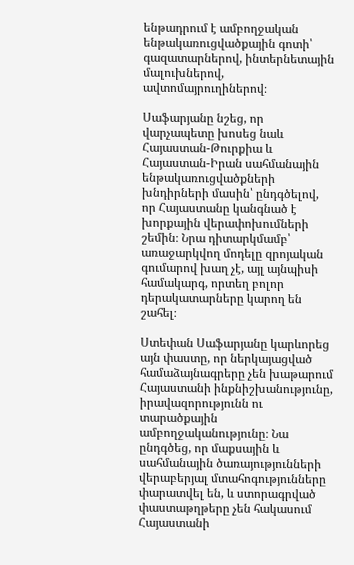ենթադրում է ամբողջական ենթակառուցվածքային գոտի՝ գազատարներով, ինտերնետային մալուխներով, ավտոմայրուղիներով։

Սաֆարյանը նշեց, որ վարչապետը խոսեց նաև Հայաստան-Թուրքիա և Հայաստան-Իրան սահմանային ենթակառուցվածքների խնդիրների մասին՝ ընդգծելով, որ Հայաստանը կանգնած է խորքային վերափոխումների շեմին։ Նրա դիտարկմամբ՝ առաջարկվող մոդելը զրոյական գումարով խաղ չէ, այլ այնպիսի համակարգ, որտեղ բոլոր դերակատարները կարող են շահել։

Ստեփան Սաֆարյանը կարևորեց այն փաստը, որ ներկայացված համաձայնագրերը չեն խաթարում Հայաստանի ինքնիշխանությունը, իրավազորությունն ու տարածքային ամբողջականությունը։ Նա ընդգծեց, որ մաքսային և սահմանային ծառայությունների վերաբերյալ մտահոգությունները փարատվել են, և ստորագրված փաստաթղթերը չեն հակասում Հայաստանի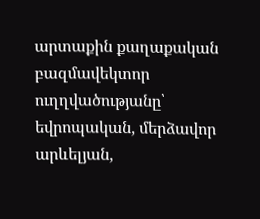արտաքին քաղաքական բազմավեկտոր ուղղվածությանը՝ եվրոպական, մերձավոր արևելյան,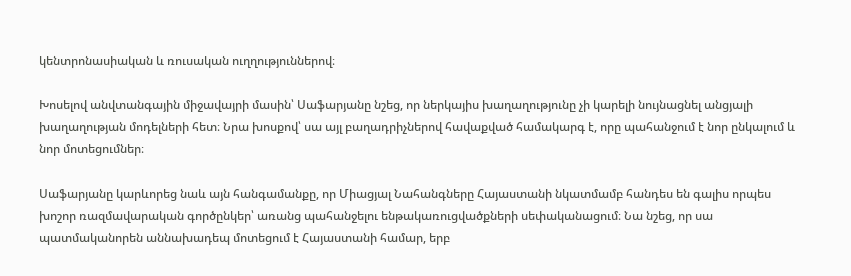կենտրոնասիական և ռուսական ուղղություններով։

Խոսելով անվտանգային միջավայրի մասին՝ Սաֆարյանը նշեց, որ ներկայիս խաղաղությունը չի կարելի նույնացնել անցյալի խաղաղության մոդելների հետ։ Նրա խոսքով՝ սա այլ բաղադրիչներով հավաքված համակարգ է, որը պահանջում է նոր ընկալում և նոր մոտեցումներ։

Սաֆարյանը կարևորեց նաև այն հանգամանքը, որ Միացյալ Նահանգները Հայաստանի նկատմամբ հանդես են գալիս որպես խոշոր ռազմավարական գործընկեր՝ առանց պահանջելու ենթակառուցվածքների սեփականացում։ Նա նշեց, որ սա պատմականորեն աննախադեպ մոտեցում է Հայաստանի համար, երբ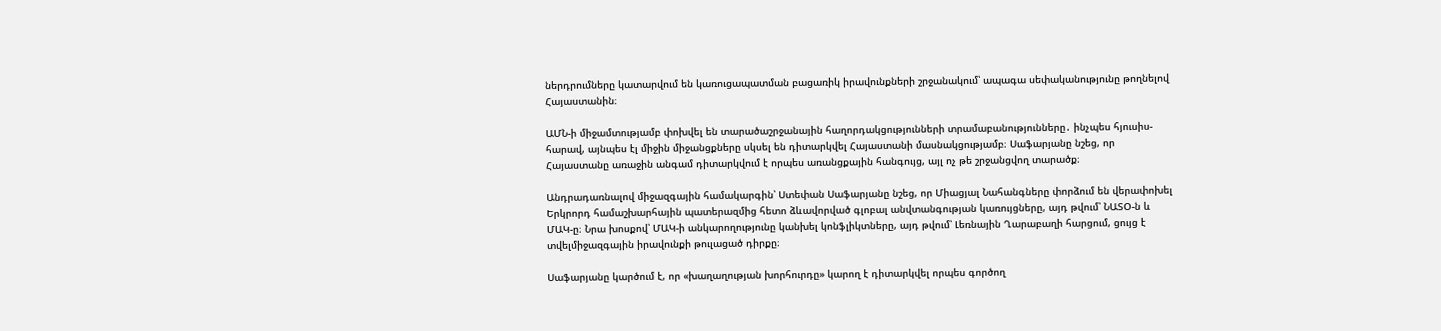ներդրումները կատարվում են կառուցապատման բացառիկ իրավունքների շրջանակում՝ ապագա սեփականությունը թողնելով Հայաստանին։

ԱՄՆ‑ի միջամտությամբ փոխվել են տարածաշրջանային հաղորդակցությունների տրամաբանությունները․ ինչպես հյուսիս-հարավ, այնպես էլ միջին միջանցքները սկսել են դիտարկվել Հայաստանի մասնակցությամբ։ Սաֆարյանը նշեց, որ Հայաստանը առաջին անգամ դիտարկվում է որպես առանցքային հանգույց, այլ ոչ թե շրջանցվող տարածք։

Անդրադառնալով միջազգային համակարգին՝ Ստեփան Սաֆարյանը նշեց, որ Միացյալ Նահանգները փորձում են վերափոխել Երկրորդ համաշխարհային պատերազմից հետո ձևավորված գլոբալ անվտանգության կառույցները, այդ թվում՝ ՆԱՏՕ‑ն և ՄԱԿ‑ը։ Նրա խոսքով՝ ՄԱԿ‑ի անկարողությունը կանխել կոնֆլիկտները, այդ թվում՝ Լեռնային Ղարաբաղի հարցում, ցույց է տվելմիջազգային իրավունքի թուլացած դիրքը։

Սաֆարյանը կարծում է, որ «խաղաղության խորհուրդը» կարող է դիտարկվել որպես գործող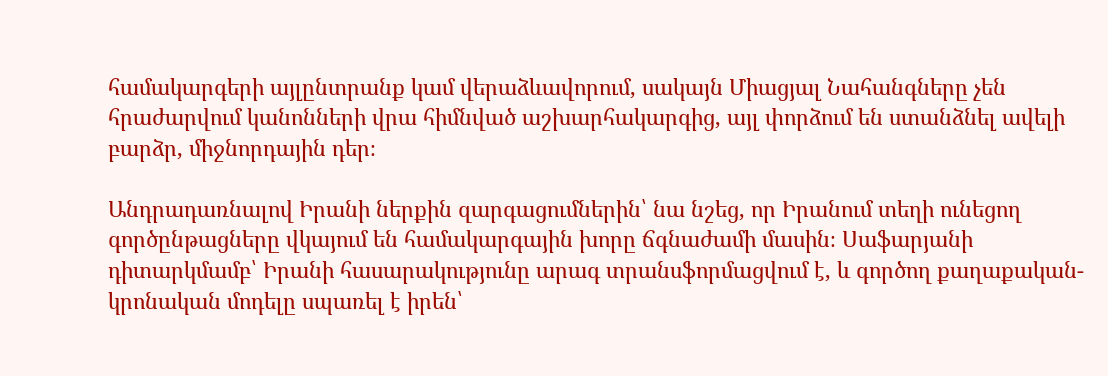համակարգերի այլընտրանք կամ վերաձևավորում, սակայն Միացյալ Նահանգները չեն հրաժարվում կանոնների վրա հիմնված աշխարհակարգից, այլ փորձում են ստանձնել ավելի բարձր, միջնորդային դեր։

Անդրադառնալով Իրանի ներքին զարգացումներին՝ նա նշեց, որ Իրանում տեղի ունեցող գործընթացները վկայում են համակարգային խորը ճգնաժամի մասին։ Սաֆարյանի դիտարկմամբ՝ Իրանի հասարակությունը արագ տրանսֆորմացվում է, և գործող քաղաքական-կրոնական մոդելը սպառել է իրեն՝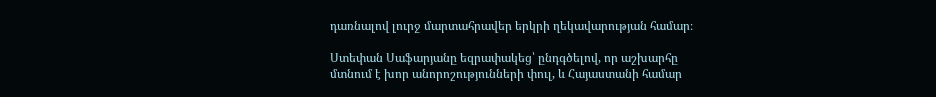դառնալով լուրջ մարտահրավեր երկրի ղեկավարության համար։

Ստեփան Սաֆարյանը եզրափակեց՝ ընդգծելով, որ աշխարհը մտնում է խոր անորոշությունների փուլ, և Հայաստանի համար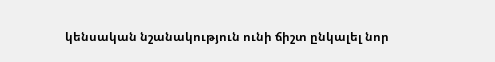կենսական նշանակություն ունի ճիշտ ընկալել նոր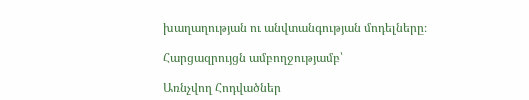խաղաղության ու անվտանգության մոդելները։

Հարցազրույցն ամբողջությամբ՝

Առնչվող Հոդվածներ